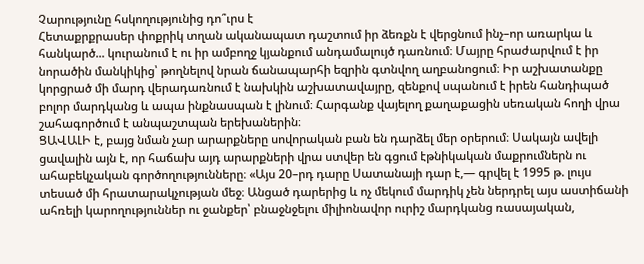Չարությունը հսկողությունից դո՞ւրս է
Հետաքրքրասեր փոքրիկ տղան ականապատ դաշտում իր ձեռքն է վերցնում ինչ–որ առարկա և հանկարծ... կուրանում է ու իր ամբողջ կյանքում անդամալույծ դառնում։ Մայրը հրաժարվում է իր նորածին մանկիկից՝ թողնելով նրան ճանապարհի եզրին գտնվող աղբանոցում։ Իր աշխատանքը կորցրած մի մարդ վերադառնում է նախկին աշխատավայրը, զենքով սպանում է իրեն հանդիպած բոլոր մարդկանց և ապա ինքնասպան է լինում։ Հարգանք վայելող քաղաքացին սեռական հողի վրա շահագործում է անպաշտպան երեխաներին։
ՑԱՎԱԼԻ է, բայց նման չար արարքները սովորական բան են դարձել մեր օրերում։ Սակայն ավելի ցավալին այն է, որ հաճախ այդ արարքների վրա ստվեր են գցում էթնիկական մաքրումներն ու ահաբեկչական գործողությունները։ «Այս 20–րդ դարը Սատանայի դար է,— գրվել է 1995 թ. լույս տեսած մի հրատարակչության մեջ։ Անցած դարերից և ոչ մեկում մարդիկ չեն ներդրել այս աստիճանի ահռելի կարողություններ ու ջանքեր՝ բնաջնջելու միլիոնավոր ուրիշ մարդկանց ռասայական,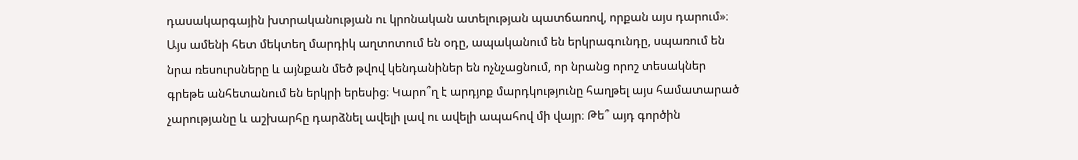դասակարգային խտրականության ու կրոնական ատելության պատճառով, որքան այս դարում»։
Այս ամենի հետ մեկտեղ մարդիկ աղտոտում են օդը, ապականում են երկրագունդը, սպառում են նրա ռեսուրսները և այնքան մեծ թվով կենդանիներ են ոչնչացնում, որ նրանց որոշ տեսակներ գրեթե անհետանում են երկրի երեսից։ Կարո՞ղ է արդյոք մարդկությունը հաղթել այս համատարած չարությանը և աշխարհը դարձնել ավելի լավ ու ավելի ապահով մի վայր։ Թե՞ այդ գործին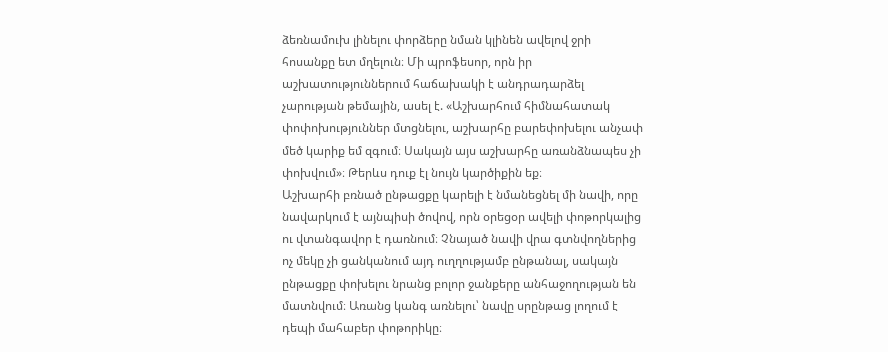ձեռնամուխ լինելու փորձերը նման կլինեն ավելով ջրի հոսանքը ետ մղելուն։ Մի պրոֆեսոր, որն իր աշխատություններում հաճախակի է անդրադարձել չարության թեմային, ասել է. «Աշխարհում հիմնահատակ փոփոխություններ մտցնելու, աշխարհը բարեփոխելու անչափ մեծ կարիք եմ զգում։ Սակայն այս աշխարհը առանձնապես չի փոխվում»։ Թերևս դուք էլ նույն կարծիքին եք։
Աշխարհի բռնած ընթացքը կարելի է նմանեցնել մի նավի, որը նավարկում է այնպիսի ծովով, որն օրեցօր ավելի փոթորկալից ու վտանգավոր է դառնում։ Չնայած նավի վրա գտնվողներից ոչ մեկը չի ցանկանում այդ ուղղությամբ ընթանալ, սակայն ընթացքը փոխելու նրանց բոլոր ջանքերը անհաջողության են մատնվում։ Առանց կանգ առնելու՝ նավը սրընթաց լողում է դեպի մահաբեր փոթորիկը։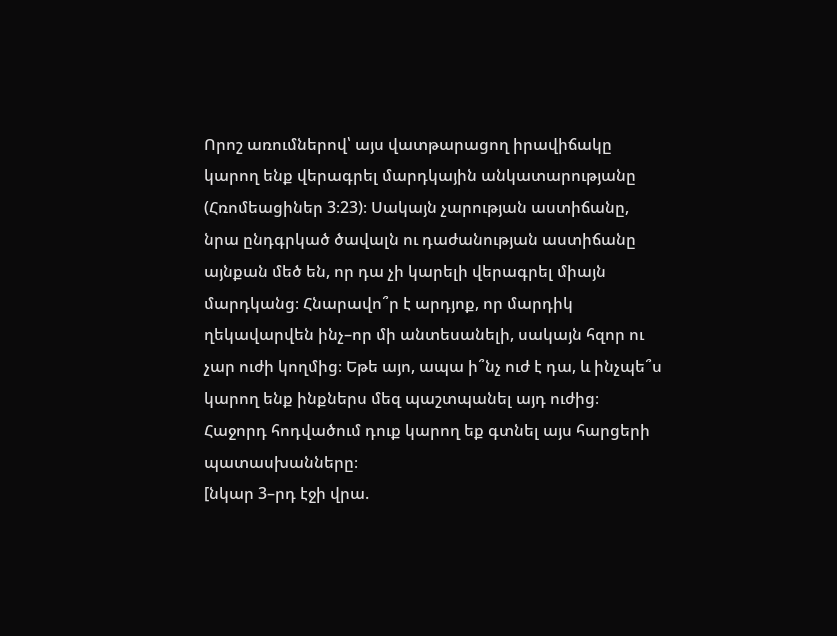Որոշ առումներով՝ այս վատթարացող իրավիճակը կարող ենք վերագրել մարդկային անկատարությանը (Հռոմեացիներ 3։23)։ Սակայն չարության աստիճանը, նրա ընդգրկած ծավալն ու դաժանության աստիճանը այնքան մեծ են, որ դա չի կարելի վերագրել միայն մարդկանց։ Հնարավո՞ր է արդյոք, որ մարդիկ ղեկավարվեն ինչ–որ մի անտեսանելի, սակայն հզոր ու չար ուժի կողմից։ Եթե այո, ապա ի՞նչ ուժ է դա, և ինչպե՞ս կարող ենք ինքներս մեզ պաշտպանել այդ ուժից։ Հաջորդ հոդվածում դուք կարող եք գտնել այս հարցերի պատասխանները։
[նկար 3–րդ էջի վրա.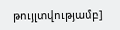թույլտվությամբ]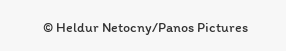© Heldur Netocny/Panos Pictures